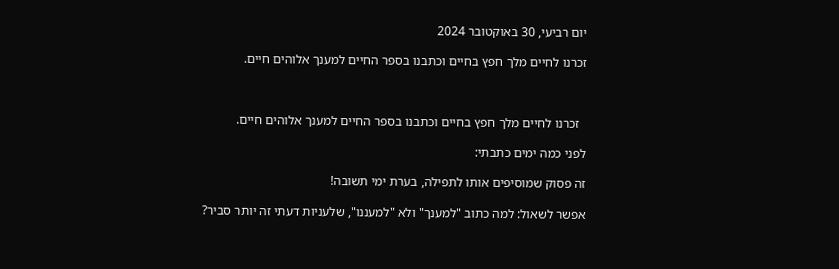יום רביעי, 30 באוקטובר 2024

זכרנו לחיים מלך חפץ בחיים וכתבנו בספר החיים למענך אלוהים חיים.



  זכרנו לחיים מלך חפץ בחיים וכתבנו בספר החיים למענך אלוהים חיים.

לפני כמה ימים כתבתי:

זה פסוק שמוסיפים אותו לתפילה, בערת ימי תשובה!

אפשר לשאול: למה כתוב "למענך" ולא "למעננו", שלעניות דעתי זה יותר סביר?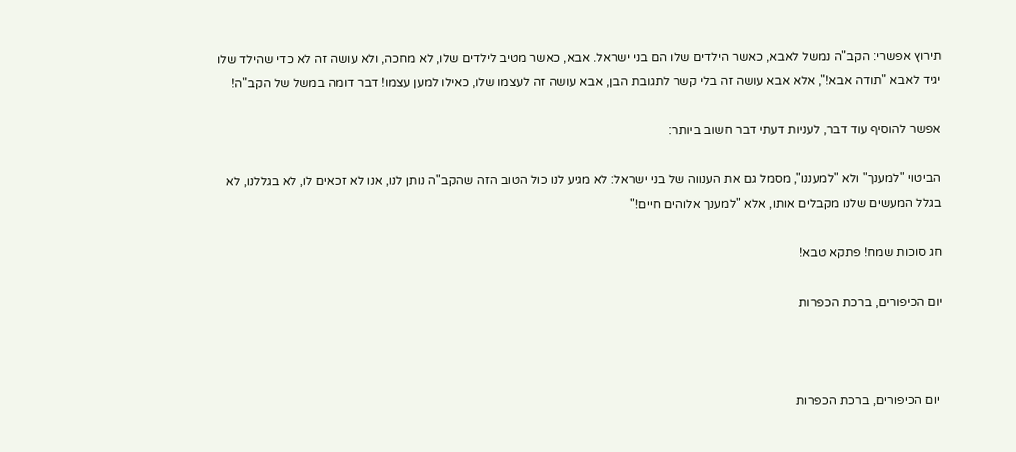תירוץ אפשרי: הקב"ה נמשל לאבא, כאשר הילדים שלו הם בני ישראל. אבא, כאשר מטיב לילדים שלו, לא מחכה, ולא עושה זה לא כדי שהילד שלו יגיד לאבא "תודה אבא!", אלא אבא עושה זה בלי קשר לתגובת הבן, אבא עושה זה לעצמו שלו, כאילו למען עצמו! דבר דומה במשל של הקב"ה!

אפשר להוסיף עוד דבר, לעניות דעתי דבר חשוב ביותר:

הביטוי "למענך" ולא "למעננו", מסמל גם את הענווה של בני ישראל: לא מגיע לנו כול הטוב הזה שהקב"ה נותן לנו, אנו לא זכאים לו, לא בגללנו, לא בגלל המעשים שלנו מקבלים אותו, אלא "למענך אלוהים חיים!"

חג סוכות שמח! פתקא טבא!

יום הכיפורים, ברכת הכפרות



 יום הכיפורים, ברכת הכפרות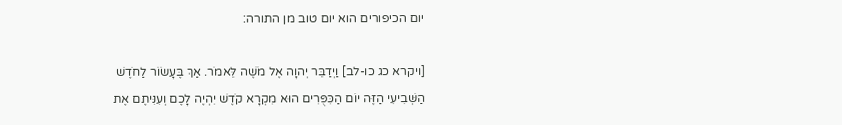יום הכיפורים הוא יום טוב מן התורה:

[ויקרא כג כו-לב] וַיְדַבֵּר יְהוָה אֶל מֹשֶׁה לֵּאמֹר. אַךְ בֶּעָשׂוֹר לַחֹדֶשׁ הַשְּׁבִיעִי הַזֶּה יוֹם הַכִּפֻּרִים הוּא מִקְרָא קֹדֶשׁ יִהְיֶה לָכֶם וְעִנִּיתֶם אֶת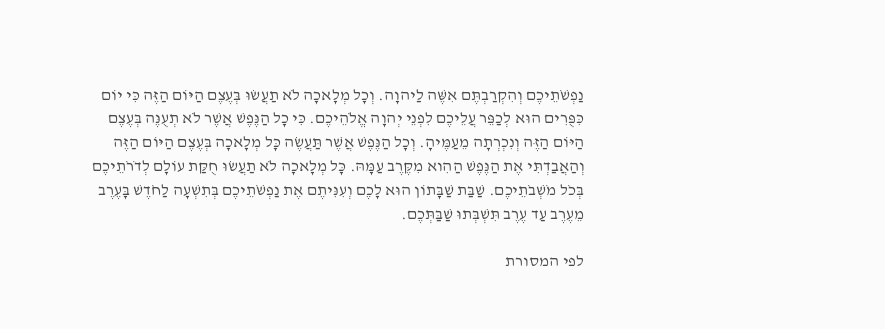נַפְשֹׁתֵיכֶם וְהִקְרַבְתֶּם אִשֶּׁה לַיהוָה. וְכָל מְלָאכָה לֹא תַעֲשׂוּ בְּעֶצֶם הַיּוֹם הַזֶּה כִּי יוֹם כִּפֻּרִים הוּא לְכַפֵּר עֲלֵיכֶם לִפְנֵי יְהוָה אֱלֹהֵיכֶם. כִּי כָל הַנֶּפֶשׁ אֲשֶׁר לֹא תְעֻנֶּה בְּעֶצֶם הַיּוֹם הַזֶּה וְנִכְרְתָה מֵעַמֶּיהָ. וְכָל הַנֶּפֶשׁ אֲשֶׁר תַּעֲשֶׂה כָּל מְלָאכָה בְּעֶצֶם הַיּוֹם הַזֶּה וְהַאֲבַדְתִּי אֶת הַנֶּפֶשׁ הַהִוא מִקֶּרֶב עַמָּהּ. כָּל מְלָאכָה לֹא תַעֲשׂוּ חֻקַּת עוֹלָם לְדֹרֹתֵיכֶם בְּכֹל מֹשְׁבֹתֵיכֶם. שַׁבַּת שַׁבָּתוֹן הוּא לָכֶם וְעִנִּיתֶם אֶת נַפְשֹׁתֵיכֶם בְּתִשְׁעָה לַחֹדֶשׁ בָּעֶרֶב מֵעֶרֶב עַד עֶרֶב תִּשְׁבְּתוּ שַׁבַּתְּכֶם.

לפי המסורת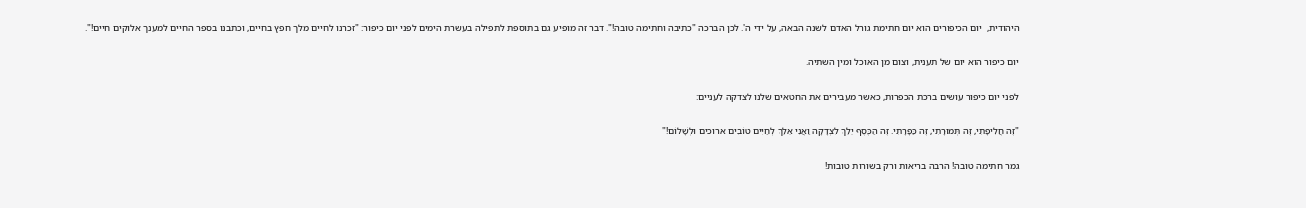היהודית,  יום הכיפורים הוא יום חתימת גורל האדם לשנה הבאה, על ידי ה'. לכן הברכה "כתיבה וחתימה טובה!". דבר זה מופיע גם בתוספת לתפילה בעשרת הימים לפני יום כיפור: "זכרנו לחיים מלך חפץ בחיים, וכתבנו בספר החיים למענך אלוקים חיים!".

יום כיפור הוא יום של תענית, וצום מן האוכל ומין השתיה.

לפני יום כיפור עושים ברכת הכפרות, כאשר מעבירים את החטאים שלנו לצדקה לעניים:

"זֶה חֲלִיפָתִי, זֶה תְּמוּרָתִי, זֶה כַּפָּרָתִי. זֶה הַכֶּסֶף יֵלֵךְ לִצְדָקָה וַאֲנִי אֵלֵךְ לְחַיִּים טוֹבִים ארוכים וּלְשָׁלוֹם!"

גמר חתימה טובה! הרבה בריאות ורק בשורות טובות!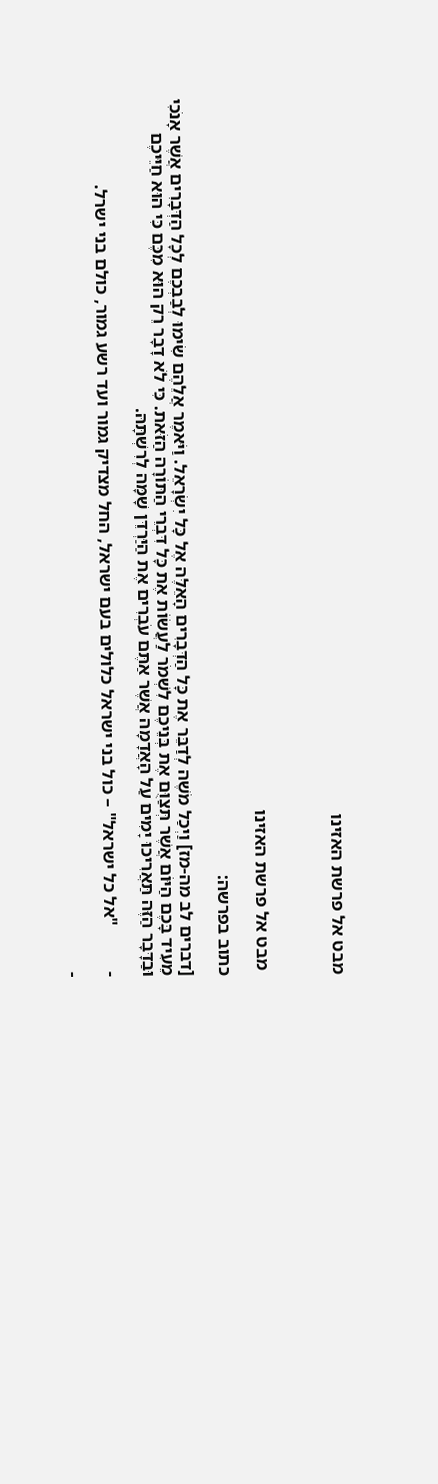מבט אל פרשת האזינו



 מבט אל פרשת האזינו

כתוב בפרשה:

[דברים לב מה-מז] וַיְכַל מֹשֶׁה לְדַבֵּר אֶת כָּל הַדְּבָרִים הָאֵלֶּה אֶל כָּל יִשְׂרָאֵל. וַיֹּאמֶר אֲלֵהֶם שִׂימוּ לְבַבְכֶם לְכָל הַדְּבָרִים אֲשֶׁר אָנֹכִי מֵעִיד בָּכֶם הַיּוֹם אֲשֶׁר תְּצַוֻּם אֶת בְּנֵיכֶם לִשְׁמֹר לַעֲשׂוֹת אֶת כָּל דִּבְרֵי הַתּוֹרָה הַזֹּאת. כִּי לֹא דָבָר רֵק הוּא מִכֶּם כִּי הוּא חַיֵּיכֶם וּבַדָּבָר הַזֶּה תַּאֲרִיכוּ יָמִים עַל הָאֲדָמָה אֲשֶׁר אַתֶּם עֹבְרִים אֶת הַיַּרְדֵּן שָׁמָּה לְרִשְׁתָּהּ.

-          "אל כל ישראל" – כול בני ישראל כלולים בעם ישראל, החל מצדיק גמור ועד רשע גמור, כולם בני ישרל.

-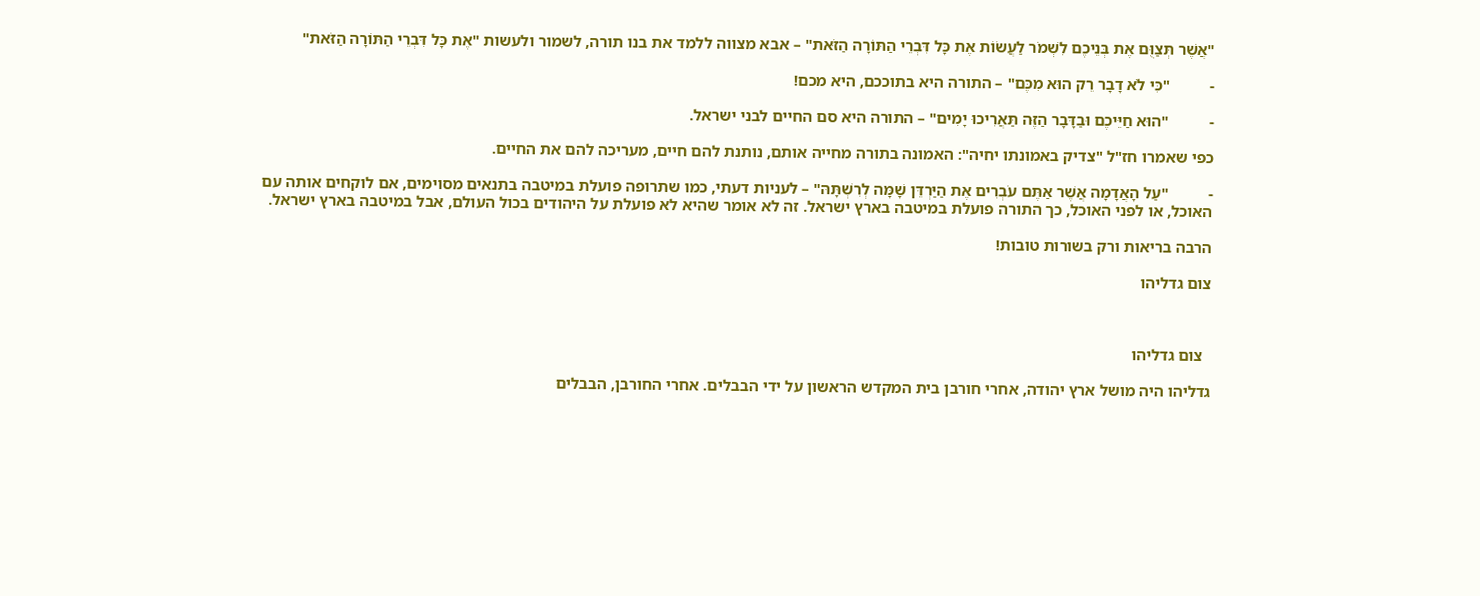"אֲשֶׁר תְּצַוֻּם אֶת בְּנֵיכֶם לִשְׁמֹר לַעֲשׂוֹת אֶת כָּל דִּבְרֵי הַתּוֹרָה הַזֹּאת" – אבא מצווה ללמד את בנו תורה, לשמור ולעשות "אֶת כָּל דִּבְרֵי הַתּוֹרָה הַזֹּאת"

-          "כִּי לֹא דָבָר רֵק הוּא מִכֶּם" – התורה היא בתוככם, היא מכם!

-          "הוּא חַיֵּיכֶם וּבַדָּבָר הַזֶּה תַּאֲרִיכוּ יָמִים" – התורה היא סם החיים לבני ישראל.

כפי שאמרו חז"ל "צדיק באמונתו יחיה": האמונה בתורה מחייה אותם, נותנת להם חיים, מעריכה להם את החיים.

-          "עַל הָאֲדָמָה אֲשֶׁר אַתֶּם עֹבְרִים אֶת הַיַּרְדֵּן שָׁמָּה לְרִשְׁתָּהּ" – לעניות דעתי, כמו שתרופה פועלת במיטבה בתנאים מסוימים, אם לוקחים אותה עם האוכל, או לפני האוכל, כך התורה פועלת במיטבה בארץ ישראל. זה לא אומר שהיא לא פועלת על היהודים בכול העולם, אבל במיטבה בארץ ישראל.

הרבה בריאות ורק בשורות טובות!

צום גדליהו



  צום גדליהו

גדליהו היה מושל ארץ יהודה, אחרי חורבן בית המקדש הראשון על ידי הבבלים. אחרי החורבן, הבבלים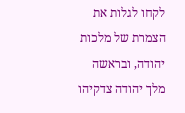לקחו לגלות את הצמרת של מלכות יהודה, ובראשה מלך יהודה צדקיהו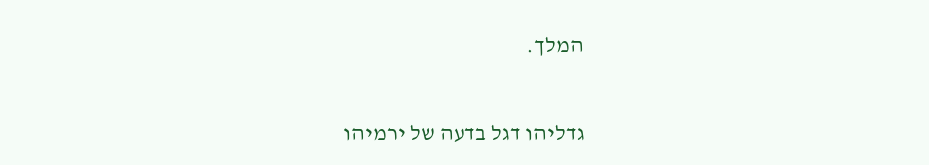המלך.

גדליהו דגל בדעה של ירמיהו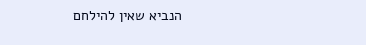הנביא שאין להילחם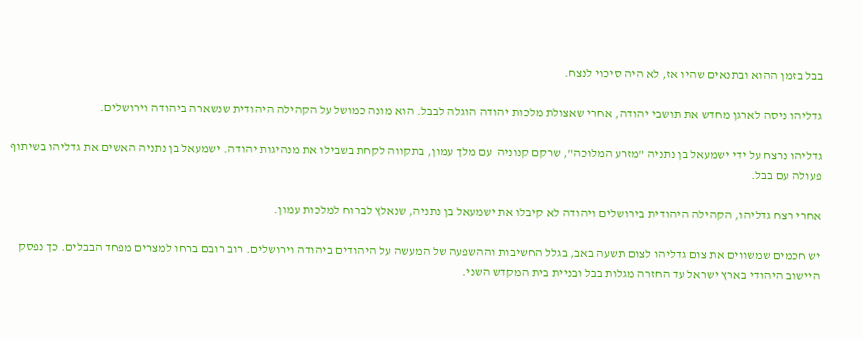בבל בזמן ההוא ובתנאים שהיו אז, לא היה סיכוי לנצח.

גדליהו ניסה לארגן מחדש את תושבי יהודה, אחרי שאצולת מלכות יהודה הוגלה לבבל. הוא מונה כמושל על הקהילה היהודית שנשארה ביהודה וירושלים.

גדליהו נרצח על ידי ישמעאל בן נתניה "מזרע המלוכה", שרקם קנוניה  עם מלך עמון, בתקווה לקחת בשבילו את מנהיגות יהודה. ישמעאל בן נתניה האשים את גדליהו בשיתוף פעולה עם בבל.

אחרי רצח גדליהו, הקהילה היהודית בירושלים ויהודה לא קיבלו את ישמעאל בן נתניה, שנאלץ לברוח למלכות עמון.

יש חכמים שמשווים את צום גדליהו לצום תשעה באב, בגלל החשיבות וההשפעה של המעשה על היהודים ביהודה וירושלים. רוב רובם ברחו למצרים מפחד הבבלים. כך נפסק היישוב היהודי בארץ ישראל עד החזרה מגלות בבל ובניית בית המקדש השני.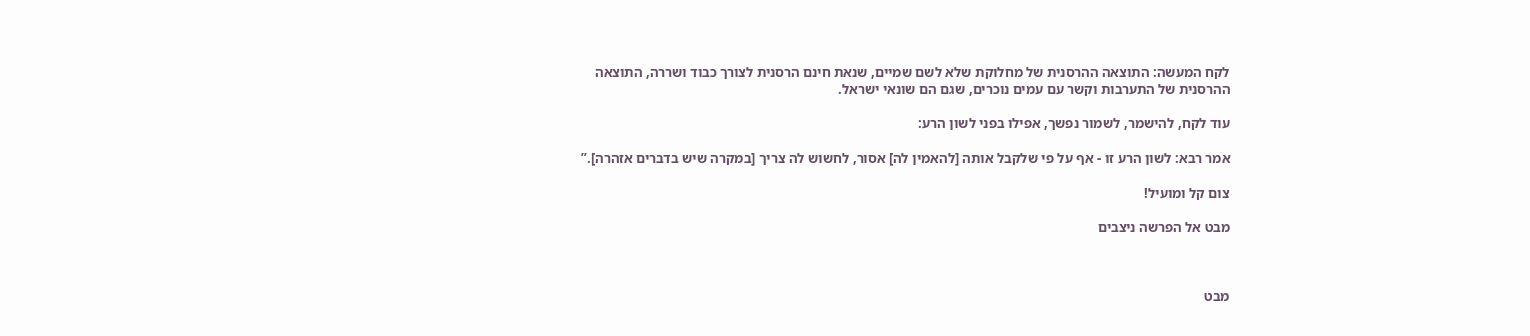לקח המעשה: התוצאה ההרסנית של מחלוקת שלא לשם שמיים, שנאת חינם הרסנית לצורך כבוד ושררה, התוצאה ההרסנית של התערבות וקשר עם עמים נוכרים, שגם הם שונאי ישראל.

עוד לקח, להישמר, לשמור נפשך, אפילו בפני לשון הרע:

אמר רבא: לשון הרע זו - אף על פי שלקבל אותה [להאמין לה] אסור, לחשוש לה צריך [במקרה שיש בדברים אזהרה].”

צום קל ומועיל!

מבט אל הפרשה ניצבים



מבט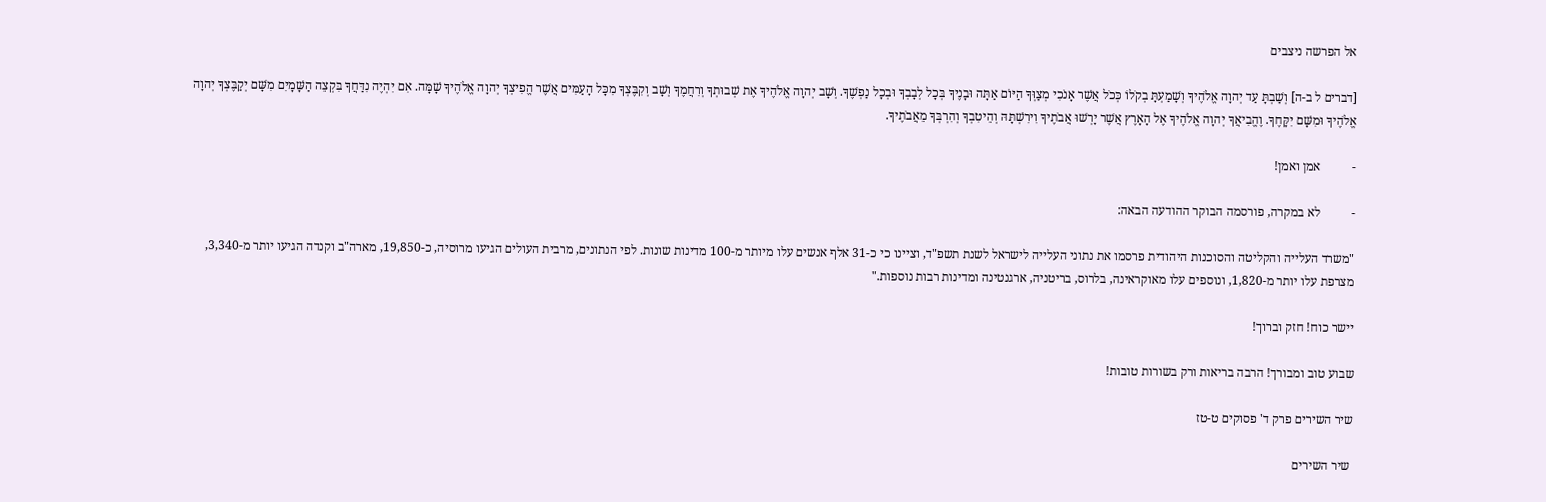אל הפרשה ניצבים

[דברים ל ב-ה] וְשַׁבְתָּ עַד יְהוָה אֱלֹהֶיךָ וְשָׁמַעְתָּ בְקֹלוֹ כְּכֹל אֲשֶׁר אָנֹכִי מְצַוְּךָ הַיּוֹם אַתָּה וּבָנֶיךָ בְּכָל לְבָבְךָ וּבְכָל נַפְשֶׁךָ. וְשָׁב יְהוָה אֱלֹהֶיךָ אֶת שְׁבוּתְךָ וְרִחֲמֶךָ וְשָׁב וְקִבֶּצְךָ מִכָּל הָעַמִּים אֲשֶׁר הֱפִיצְךָ יְהוָה אֱלֹהֶיךָ שָׁמָּה. אִם יִהְיֶה נִדַּחֲךָ בִּקְצֵה הַשָּׁמָיִם מִשָּׁם יְקַבֶּצְךָ יְהוָה אֱלֹהֶיךָ וּמִשָּׁם יִקָּחֶךָ. וֶהֱבִיאֲךָ יְהוָה אֱלֹהֶיךָ אֶל הָאָרֶץ אֲשֶׁר יָרְשׁוּ אֲבֹתֶיךָ וִירִשְׁתָּהּ וְהֵיטִבְךָ וְהִרְבְּךָ מֵאֲבֹתֶיךָ.

-          אמן ואמן!

-          לא במקרה, פורסמה הבוקר ההודעה הבאה:

"משרד העלייה והקליטה והסוכנות היהודית פרסמו את נתוני העלייה לישראל לשנת תשפ"ד, וציינו כי כ-31 אלף אנשים עלו מיותר מ-100 מדינות שונות. לפי הנתונים, מרבית העולים הגיעו מרוסיה, כ-19,850, מארה"ב וקנדה הגיעו יותר מ-3,340, מצרפת עלו יותר מ-1,820, ונוספים עלו מאוקראינה, בלרוס, בריטניה, ארגנטינה ומדינות רבות נוספות."

יישר כוח! חזק וברוך!

שבוע טוב ומבורך! הרבה בריאות ורק בשורות טובות!

שיר השירים פרק ד' פסוקים ט-טז

 שיר השירים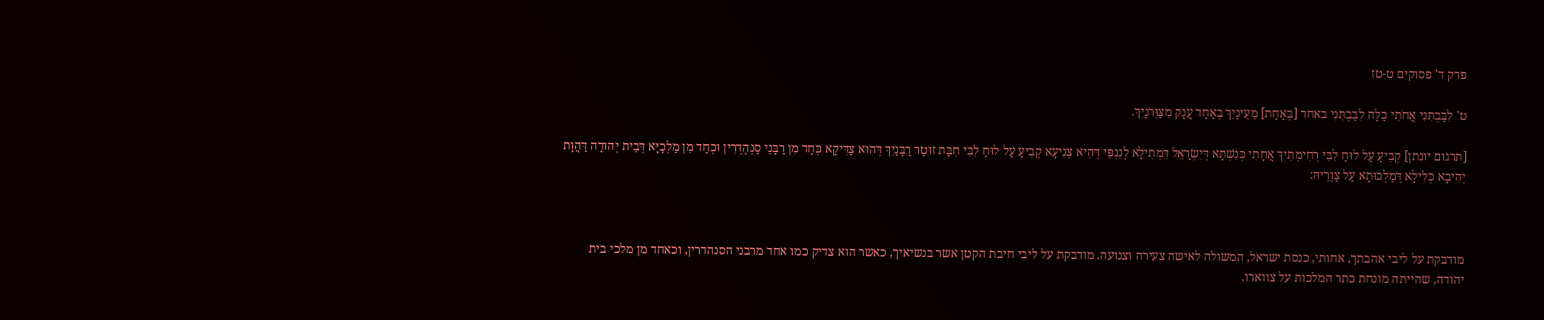פרק ד' פסוקים ט-טז

ט' לִבַּבְתִּנִי אֲחֹתִי כַלָּה לִבַּבְתִּנִי באחד [בְּאַחַת] מֵעֵינַיִךְ בְּאַחַד עֲנָק מִצַּוְּרֹנָיִךְ.

[תרגום יונתן] קְבִיעַ עַל לוּחַ לִבִּי רְחִימְתִיךְ אֲחָתִי כְּנִשְׁתָּא דְּיִשְׂרָאֵל דִּמְתִילָא לְנִנְפֵּי דְּהִיא צְנִיעָא קְבִיעַ עַל לוּחַ לִבִּי חִבַּת זוּטַר רַבָּנַיִךְ דְּהוּא צַדִּיקָא כְּחַד מִן רַבָּנֵי סַנְהֶדְּרִין וּכְחַד מִן מַלְכַיָּא דְּבֵית יְהוּדָה דַּהֲוָת יְהִיבָא כְּלִילָא דְּמַלְכוּתָא עַל צַוְרֵיהּ:



מודבקת על ליבי אהבתך, אחותי, כנסת ישראל, המשולה לאישה צעירה וצנועה. מודבקת על ליבי חיבת הקטן אשר בנשיאיך, כאשר הוא צדיק כמו אחד מרבני הסנהדרין, וכאחד מן מלכי בית יהודה, שהייתה מונחת כתר המלכות על צווארו.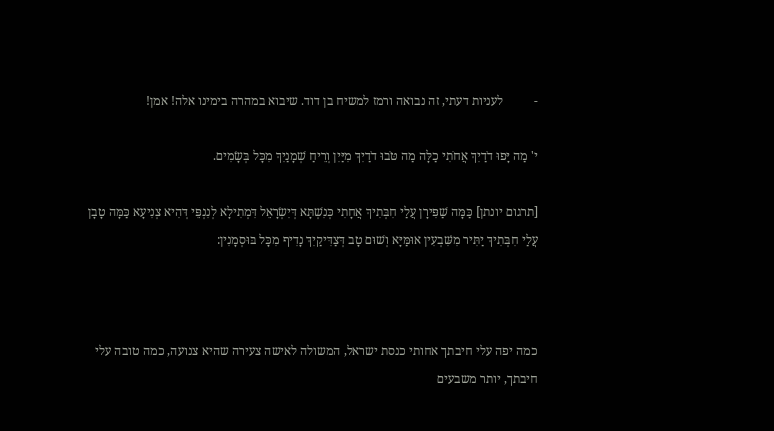-          לעניות דעתי, זה נבואה ורמז למשיח בן דוד. שיבוא במהרה בימינו אלה! אמן!

י' מַה יָּפוּ דֹדַיִךְ אֲחֹתִי כַלָּה מַה טֹּבוּ דֹדַיִךְ מִיַּיִן וְרֵיחַ שְׁמָנַיִךְ מִכָּל בְּשָׂמִים.

[תרגום יונתן] כַּמָּה שַׁפִּירָן עֲלַי חִבְּתִיךְ אֲחָתִי כְּנִשְׁתָּא דְּיִשְׂרָאֵל דִּמְתִילָא לְנִנְפֵּי דְּהִיא צְנִיעָא כַּמָּה טָבָן עֲלַי חִבְּתִיךְ יַתִּיר מִשִּׁבְעִין אוּמַּיָּא וְשׁוּם טָב דְּצַדִּיקַיִךְ נָדִיף מִכָּל בּוּסְמָנִין:



כמה יפה עלי חיבתך אחותי כנסת ישראל, המשולה לאישה צעירה שהיא צנועה, כמה טובה עלי חיבתך, יותר משבעים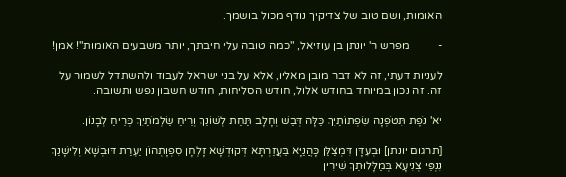האומות, ושם טוב של צדיקיך נודף מכול בושמך.

-          מפרש ר' יונתן בן עוזיאל, "כמה טובה עלי חיבתך, יותר משבעים האומות"! אמן!

לעניות דעתי, זה לא דבר מובן מאליו, אלא על בני ישראל לעבוד ולהשתדל לשמור על זה. זה נכון במיוחד בחודש אלול, חודש הסליחות, חודש חשבון נפש ותשובה.

יא' נֹפֶת תִּטֹּפְנָה שִׂפְתוֹתַיִךְ כַּלָּה דְּבַשׁ וְחָלָב תַּחַת לְשׁוֹנֵךְ וְרֵיחַ שַׂלְמֹתַיִךְ כְּרֵיחַ לְבָנוֹן.

[תרגום יונתן] וּבְעִדָּן דִּמְצַלַּן כָּהֲנַיָּא בַּעֲזַרְתָּא דְּקוּדְשָׁא זָלְחָן סִפְוָתְהוֹן יַעְרַת דּוּבְשָׁא וְלִישָׁנַךְ נִנְפֵּי צְנִיעָא בְּמַלָּלוּתֵךְ שִׁירִין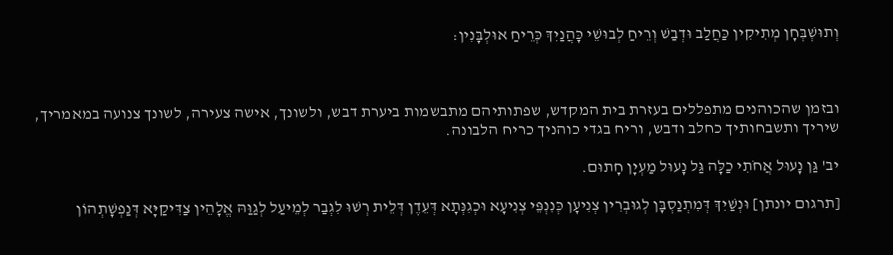וְתוּשְׁבְּחָן מְתִיקִין כַּחֲלַב וּדְבַשׁ וְרֵיחַ לְבוּשֵׁי כָּהֲנַיִךְ כְּרֵיחַ אוּלְבָּנִין:



ובזמן שהכוהנים מתפללים בעזרת בית המקדש, שפתותיהם מתבשמות ביערת דבש, ולשונך, אישה צעירה, לשונך צנועה במאמריך, שיריך ותשבחותיך כחלב ודבש, וריח בגדי כוהניך כריח הלבונה.

יב' גַּן נָעוּל אֲחֹתִי כַלָּה גַּל נָעוּל מַעְיָן חָתוּם.

[תרגום יונתן] וּנְשַׁיִךְ דְּמִתְנַסְבָּן לְגוּבְרִין צְנִיעָן כְּנִנְפֵּי צְנִיעָא וּכְגִנְּתָא דְּעֵדֶן דְּלֵית רְשׁוּ לִגְבַר לְמֵיעַל לְגַוַּהּ אֱלָהֵין צַדִּיקַיָּא דְּנַפְשָׁתְהוֹן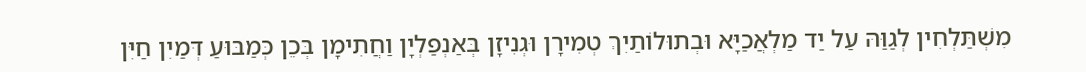מִשְׁתַּלְחִין לְגַוַּהּ עַל יַד מַלְאֲכַיָּא וּבְתוּלוֹתַיִךְ טְמִירָן וּגְנִיזָן בְּאַנְפַלְיָן וַחֲתִימָן בְּכֵן כְּמַבּוּעַ דְּמַיִן חַיִּן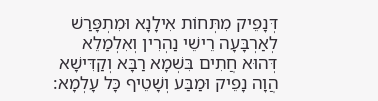דְּנָפֵיק מִתְּחוֹת אִילָנָא וּמִתְפָּרַשׁ לְאַרְבָּעָה רֵישֵׁי נַהְרִין וְאִלְמַלֵא דְּהוּא חֲתִים בִּשְׁמָא רַבָּא וְקַדִּישָׁא הֲוָה נָפֵיק וּמַבַּע וְשָׁטֵיף כָּל עָלְמָא: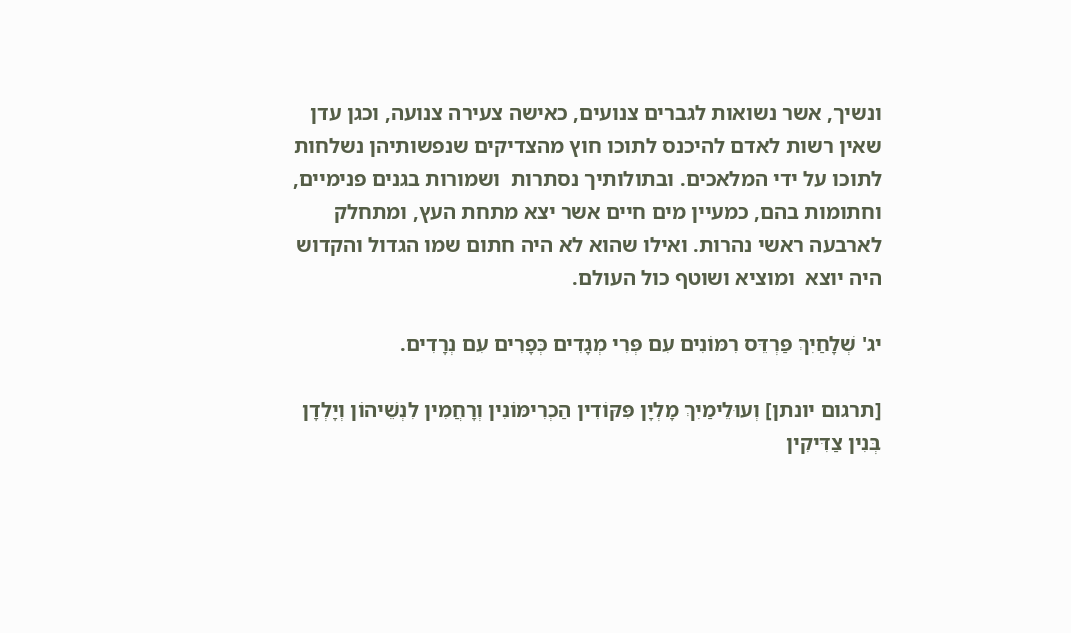ונשיך, אשר נשואות לגברים צנועים, כאישה צעירה צנועה, וכגן עדן שאין רשות לאדם להיכנס לתוכו חוץ מהצדיקים שנפשותיהן נשלחות לתוכו על ידי המלאכים. ובתולותיך נסתרות  ושמורות בגנים פנימיים, וחתומות בהם, כמעיין מים חיים אשר יצא מתחת העץ, ומתחלק לארבעה ראשי נהרות. ואילו שהוא לא היה חתום שמו הגדול והקדוש היה יוצא  ומוציא ושוטף כול העולם.

יג' שְׁלָחַיִךְ פַּרְדֵּס רִמּוֹנִים עִם פְּרִי מְגָדִים כְּפָרִים עִם נְרָדִים.

[תרגום יונתן] וְעוּלֵימַיִךְ מָלְיָן פִּקּוֹדִין הַכְרִימּוֹנִין וְרָחֲמִין לִנְשֵׁיהוֹן וְיָלְדָן בְּנִין צַדִּיקִין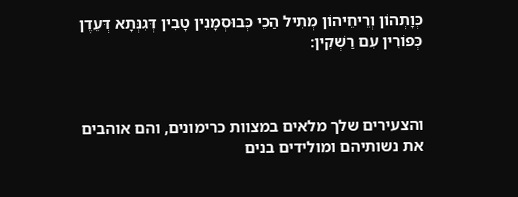כְּוָתְהוֹן וְרֵיחֵיהוֹן מְתִיל הַכֵי כְּבוּסְמָנִין טָבִין דְּגִנְּתָא דְּעֵדֶן כְּפוֹרִין עִם רַשְׁקִין:



והצעירים שלך מלאים במצוות כרימונים, והם אוהבים את נשותיהם ומולידים בנים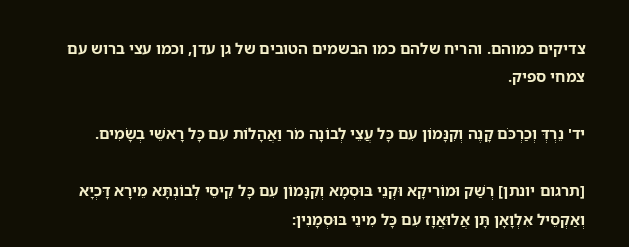צדיקים כמוהם. והריח שלהם כמו הבשמים הטובים של גן עדן, וכמו עצי ברוש עם צמחי ספיק.

יד' נֵרְדְּ וְכַרְכֹּם קָנֶה וְקִנָּמוֹן עִם כָּל עֲצֵי לְבוֹנָה מֹר וַאֲהָלוֹת עִם כָּל רָאשֵׁי בְשָׂמִים.

[תרגום יונתן] רְשַׁק וּמוֹרִיקָא וּקְנֵי בּוּסְמָא וְקִנָּמוֹן עִם כָּל קֵיסֵי לְבוֹנְתָּא מֵירָא דָּכְיָא וְאַקְסֵיל אִלְוָאָן תָּן אֲלוּאֲוָז עִם כָּל מִינֵי בּוּסְמָנִין: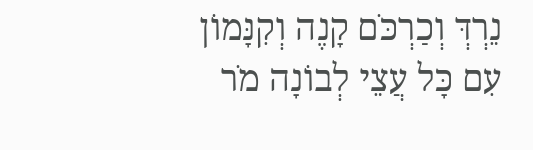נֵרְדְּ וְכַרְכֹּם קָנֶה וְקִנָּמוֹן עִם כָּל עֲצֵי לְבוֹנָה מֹר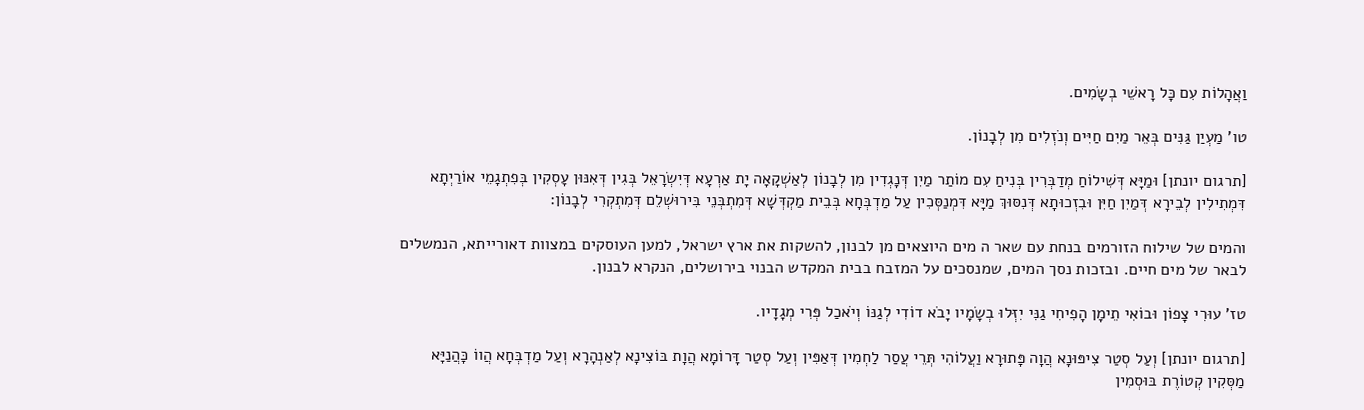וַאֲהָלוֹת עִם כָּל רָאשֵׁי בְשָׂמִים.

טו' מַעְיַן גַּנִּים בְּאֵר מַיִם חַיִּים וְנֹזְלִים מִן לְבָנוֹן.

[תרגום יונתן] וּמַיָּא דְּשִׁילוֹחַ מְדַבְּרִין בְּנִיחַ עִם מוֹתַר מַיִן דְּנָגְדִין מִן לְבָנוֹן לְאַשְׁקָאָה יָת אַרְעָא דְּיִשְׂרָאֵל בְּגִין דְּאִנּוּן עָסְקִין בְּפִתְגָמֵי אוֹרַיְתָא דִּמְתִילִין לְבֵירָא דְּמַיִן חַיִּן וּבִזְכוּתָא דְּנִסּוּךְ מַיָּא דִּמְנַסְּכִין עַל מַדְבְּחָא בְּבֵית מַקְדְּשָׁא דְּמִתְבְּנֵי בִּירוּשְׁלֵם דְּמִתְקְרִי לְבָנוֹן:

והמים של שילוח הזורמים בנחת עם שאר ה מים היוצאים מן לבנון, להשקות את ארץ ישראל, למען העוסקים במצוות דאורייתא, הנמשלים לבאר של מים חיים. ובזכות נסך המים, שמנסכים על המזבח בבית המקדש הבנוי בירושלים, הנקרא לבנון.

טז' עוּרִי צָפוֹן וּבוֹאִי תֵימָן הָפִיחִי גַנִּי יִזְּלוּ בְשָׂמָיו יָבֹא דוֹדִי לְגַנּוֹ וְיֹאכַל פְּרִי מְגָדָיו.

[תרגום יונתן] וְעַל סְטַר צִיפּוּנָא הֲוָה פָּתוּרָא וַעֲלוֹהִי תְּרֵי עֲסַר לַחְמִין דְּאַפִּין וְעַל סְטַר דָּרוֹמָא הֲוָת בּוֹצִינָא לְאַנְהָרָא וְעַל מַדְבְּחָא הֲווֹ כָּהֲנַיָּא מַסְּקִין קְטוֹרֶת בּוּסְמִין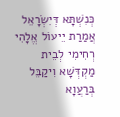כְּנִשְׁתָּא דְּיִשְׂרָאֵל אֲמַרַת יֵיעוֹל אֱלָהִי רְחִימִי לְבֵית מַקְדְּשָׁא וִיקַבֵּל בְּרַעֲוָא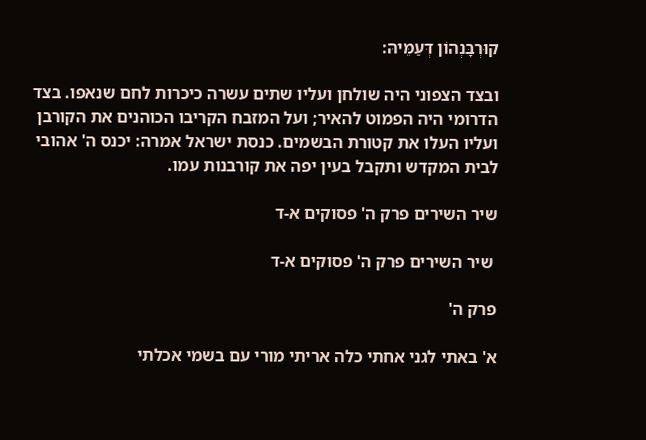קוּרְבָּנְהוֹן דְּעַמֵּיהּ:

ובצד הצפוני היה שולחן ועליו שתים עשרה כיכרות לחם שנאפו. בצד הדרומי היה הפמוט להאיר; ועל המזבח הקריבו הכוהנים את הקורבן ועליו העלו את קטורת הבשמים. כנסת ישראל אמרה: יכנס ה' אהובי לבית המקדש ותקבל בעין יפה את קורבנות עמו.

שיר השירים פרק ה' פסוקים א-ד

 שיר השירים פרק ה' פסוקים א-ד

פרק ה'

א' באתי לגני אחתי כלה אריתי מורי עם בשמי אכלתי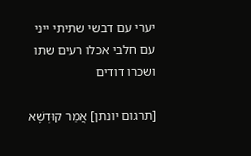יערי עם דבשי שתיתי ייני עם חלבי אכלו רעים שתו ושכרו דודים

[תרגום יונתן] אֲמַר קוּדְשָׁא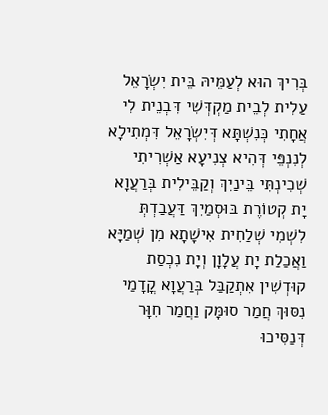בְּרִיךְ הוּא לְעַמֵּיהּ בֵּית יִשְׂרָאֵל עַלִית לְבֵית מַקְדְּשִׁי דִּבְנֵית לִי אֲחָתִי כְּנִשְׁתָּא דְּיִשְׂרָאֵל דִּמְתִילָא לְנִנְפֵּי דְּהִיא צְנִיעָא אַשְׁרִיתִי שְׁכִינְתִּי בֵּינַיִךְ וְקַבֵּילִית בְּרַעֲוָא יָת קְטוֹרֶת בּוּסְמַיִךְ דַּעֲבַדְתְּ לִשְׁמִי שְׁלַחִית אִישָׁתָא מִן שְׁמַיָּא וַאֲכַלַת יָת עֲלָוָן וְיָת נִכְסַת קוּדְשִׁין אִתְקַבַּל בְּרַעֲוָא קֳדָמַי נִסּוּךְ חֲמַר סוּמָּק וַחֲמַר חִוָּר דְּנַסִּיכוּ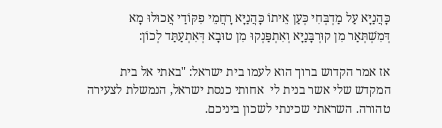כָּהֲנַיָּא עַל מַדְבְּחִי כְּעַן אֵיתוֹ כָּהֲנַיָּא רָחֲמֵי פִקּוֹדַי אֲכוּלוּ מָא דְּמִשְׁתְּאַר מִן קוּרְבָּנַיָּא וְאִתְפַּנְקוּ מִן טוּבָא דְּאִתְעַתַּד לְכוֹן:

אז אמר הקדוש ברוך הוא לעמו בית ישראל: "באתי אל בית המקדש שלי אשר בנית לי  אחותי כנסת ישראל, הנמשלת לצעירה טהורה. השראתי שכינתי לשכון ביניכם.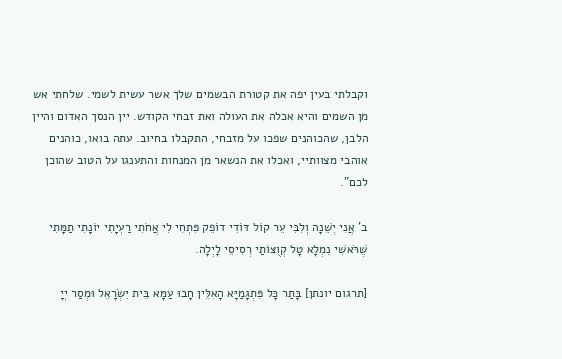וקבלתי בעין יפה את קטורת הבשמים שלך אשר עשית לשמי. שלחתי אש מן השמים והיא אכלה את העולה ואת זבחי הקודש. יין הנסך האדום והיין הלבן, שהכוהנים שפכו על מזבחי, התקבלו בחיוב. עתה בואו, כוהנים אוהבי מצוותיי, ואכלו את הנשאר מן המנחות והתענגו על הטוב שהוכן לכם".

ב' אֲנִי יְשֵׁנָה וְלִבִּי עֵר קוֹל דּוֹדִי דוֹפֵק פִּתְחִי לִי אֲחֹתִי רַעְיָתִי יוֹנָתִי תַמָּתִי שֶׁרֹּאשִׁי נִמְלָא טָל קְוֻצּוֹתַי רְסִיסֵי לָיְלָה.

[תרגום יונתן] בָּתַר כָּל פִּתְגָמַיָּא הָאִלֵּין חָבוּ עַמָּא בֵּית יִשְׂרָאֵל וּמְסַר יְיָ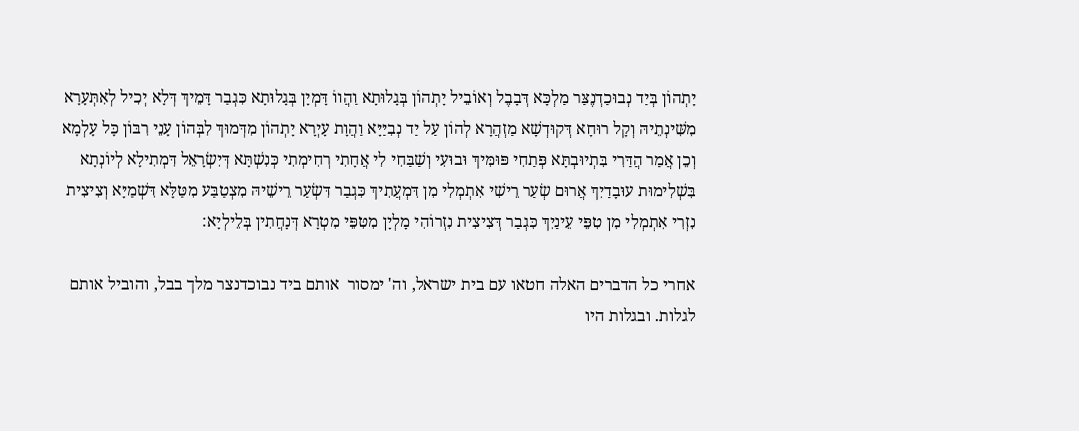יָתְהוֹן בְּיַד נְבוּכַדְנֶצַּר מַלְכָּא דְּבָבֶל וְאוֹבֵיל יָתְהוֹן בְּגָלוּתָא וַהֲווֹ דָּמְיָן בְּגָלוּתָא כִּגְבַר דָּמֵיךְ דְּלָא יְכִיל לְאִתְּעָרָא מִשִּׁינְתֵיהּ וְקָל רוּחָא דְּקוּדְשָׁא מַזְהֲרָא לְהוֹן עַל יַד נְבִיַּיָּא וַהֲוָת עָיְרָא יָתְהוֹן מִדְּמוּךְ לִבְּהוֹן עָנֵי רִבּוֹן כָּל עָלְמָא וְכֵן אֲמַר הֲדַּרִי בִּתְיוּבְתָּא פְּתַחִי פּוּמִּיךְ וּבוּעִי וְשַׁבַּחִי לִי אֲחָתִי רְחִימְתִי כְּנִשְׁתָּא דְּיִשְׂרָאֵל דִּמְתִילָא לְיוֹנְתָא בִּשְׁלִימוּת עוּבָדַיִךְ אֲרוּם שְׂעַר רֵישִׁי אִתְמְלִי מִן דִּמְעֲתִיךְ כִּגְבַר דִּשְׂעַר רֵישֵׁיהּ מִצְטַבַּע מִטַּלָּא דִּשְׁמַיָּא וְצִיצִית נִזְרִי אִתְמְלִי מִן טִפֵּי עֵינַיִךְ כִּגְבַר דְּצִיצִית נִזְרוֹהִי מָלְיָן מִטִּפֵּי מִטְרָא דְּנָחֲתִין בְּלֵילְיָא:

אחרי כל הדברים האלה חטאו עם בית ישראל, וה' ימסור  אותם ביד נבוכדנצר מלך בבל, והוביל אותם לגלות. ובגלות היו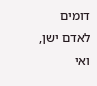דומים לאדם ישן, ואי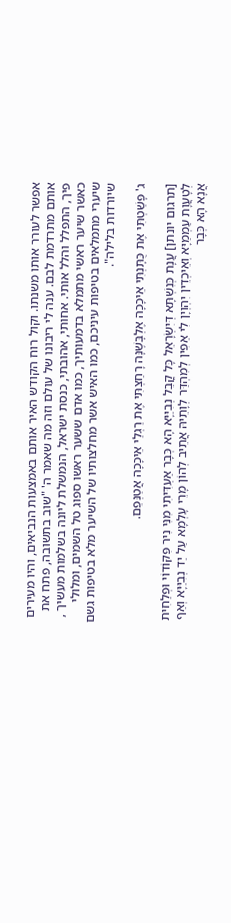אפשר לעורר אותו משנתו. וקול רוח הקודש האיר אותם באמצעות הנביאים, והיו מעירים אותם מתרדמת לבם. ענה לי ריבונו של עולם וזה מה שאמר ה' "שוב בתשובה, פתח את פיך, התפלל והלל אותי. אחותי, אהובתי, כנסת ישראל, הנמשלת ליונה בשלמות מעשיך , כאשר שיער ראשי מתמלא בדמעותיך, כמו אדם ששער ראשו ספוג טל השמים, ומלולי שיערי מתמלאים בטיפות עיניכם, כמו האיש אשר מחלצותיו של השיער מלא בטיפות גשם שיורדות בלילה".

ג' פָּשַׁטְתִּי אֶת כֻּתָּנְתִּי אֵיכָכָה אֶלְבָּשֶׁנָּה רָחַצְתִּי אֶת רַגְלַי אֵיכָכָה אֲטַנְּפֵם.

[תרגום יונתן] עֲנָת כְּנִשְׁתָּא דְּיִשְׂרָאֵל כָּל קֳבֵל נְבִיַּיָּא הָא כְּבָר אַעְדִּיתִי מִנִּי נִיר פִּקּוֹדוֹי וּפְלַחִית לְטָעֲוָת עַמְמַיָּא וְאֵיכְדֵין יִהְוְיָן לִי אַפִּין לְמִהְדַּר לְוָתֵיהּ אֲתֵיב לְהוֹן מָרֵי עָלְמָא עַל יַד נְבִיַּיָּא וְאַף אֲנָא הָא כְּבָר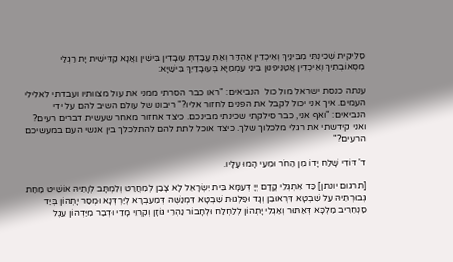סַלֵּיקִית שְׁכִינְתִּי מִבֵּינַיִךְ וְאֵיכְדֵין אַהְדַּר וְאַתְּ עֲבַדְתְּ עוּבָדִין בִּישִׁין וַאֲנָא קַדֵּישִׁית יָת רַגְלַי מִסְּאוֹבְתִיךְ וְאֵיכְדֵין אֲטַנֵּיפִנּוּן בֵּינֵי עַמְמַיָּא בְּעוּבָדַיִךְ בִּישַׁיָּא:

ענתה כנסת ישראל מול כול  הנביאים: "ראו כבר הסרתי ממני את עול מצוותיו ועבדתי לאלילי העמים. איך אני יכול לקבל את הפנים לחזור אליו?" ריבונו של עולם השיב להם על ידי הנביאים: "ואף אני, כבר סילקתי שכינתי מבינכם. כיצד אחזור מאחר שעשית דברים רעים? ואני קידשתי את רגלי מלכלוך שלך. כיצד אוכל לתת להם להתלכלך בין אנשי העם במעשיכם הרעים?"

ד' דּוֹדִי שָׁלַח יָדוֹ מִן הַחֹר וּמֵעַי הָמוּ עָלָיו.

[תרגום יונתן] כַּד אִתְגְּלֵי קֳדָם יְיָ דְּעַמָּא בֵּית יִשְׂרָאֵל לָא צָבַן לְמִחֲרַט וְלִמְתָּב לְוָתֵיהּ אוֹשֵׁיט מַחַת גְּבוּרְתֵּיהּ עַל שִׁבְטָא דִּרְאוּבֵן וְגָד וּפַלְגוּת שִׁבְטָא דִּמְנַשֶּׁה דְּמֵעִבְרָא לְיַרְדְּנָא וּמְסַר יָתְהוֹן בְּיַד סַנְחֵרִיב מַלְכָּא דְּאַתּוּר וְאַגְלִי יָתְהוֹן לְלַחְלַח וּלְחָבוֹר נַהְרֵי גּוֹזָן וְקִרְוֵי מָדַי וּדְבַר מִיַּדְהוֹן עֵגֶל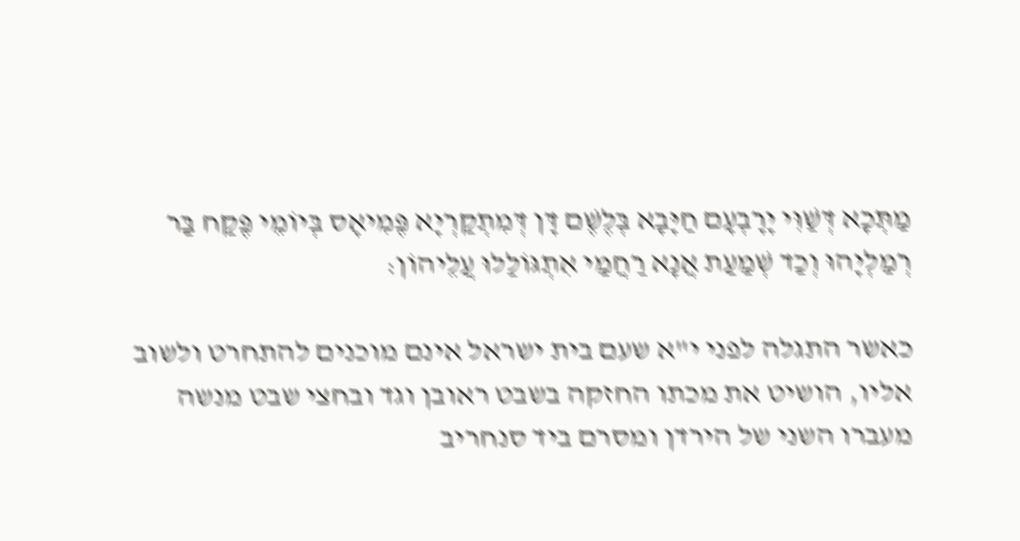מַתְּכָא דְּשַׁוִּי יָרָבְעָם חַיָּבָא בְּלֶשֶׁם דָּן דְּמִתְקַרְיָא פֶּמִיאָס בְּיוֹמֵי פֶּקַח בַּר רְמַלְיָהוּ וְכַד שְׁמַעַת אֲנָא רַחֲמַי אִתְגּוֹלַלוּ עֲלֵיהוֹן:

כאשר התגלה לפני י"א שעם בית ישראל אינם מוכנים להתחרט ולשוב אליו, הושיט את מכתו החזקה בשבט ראובן וגד ובחצי שבט מנשה מעברו השני של הירדן ומסרם ביד סנחריב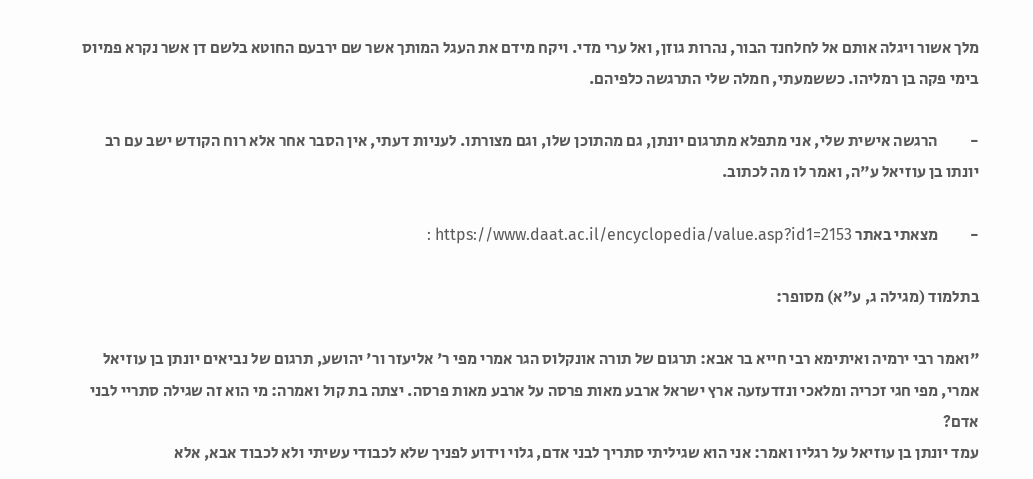מלך אשור ויגלה אותם אל לחלחנד הבור, נהרות גוזן, ואל ערי מדי. ויקח מידם את העגל המותך אשר שם ירבעם החוטא בלשם דן אשר נקרא פמיוס בימי פקה בן רמליהו. כששמעתי, חמלה שלי התרגשה כלפיהם.

-          הרגשה אישית שלי, אני מתפלא מתרגום יונתן, גם מהתוכן שלו, וגם מצורתו. לעניות דעתי, אין הסבר אחר אלא רוח הקודש ישב עם רב יונתו בן עוזיאל ע"ה, ואמר לו מה לכתוב.

-          מצאתי באתר https://www.daat.ac.il/encyclopedia/value.asp?id1=2153 :

בתלמוד (מגילה ג, ע"א) מסופר:

"ואמר רבי ירמיה ואיתימא רבי חייא בר אבא: תרגום של תורה אונקלוס הגר אמרי מפי ר' אליעזר ור' יהושע, תרגום של נביאים יונתן בן עוזיאל אמרי, מפי חגי זכריה ומלאכי ונזדעזעה ארץ ישראל ארבע מאות פרסה על ארבע מאות פרסה. יצתה בת קול ואמרה: מי הוא זה שגילה סתריי לבני אדם?
עמד יונתן בן עוזיאל על רגליו ואמר: אני הוא שגיליתי סתריך לבני אדם, גלוי וידוע לפניך שלא לכבודי עשיתי ולא לכבוד אבא, אלא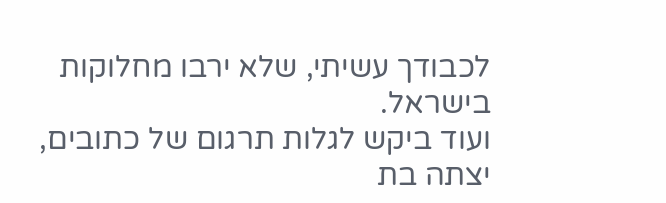לכבודך עשיתי, שלא ירבו מחלוקות בישראל.
ועוד ביקש לגלות תרגום של כתובים, יצתה בת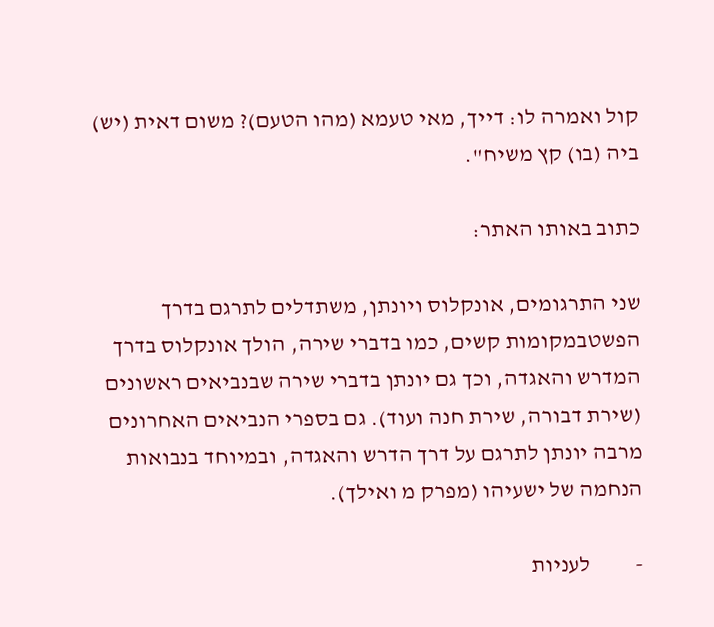קול ואמרה לו: דייך, מאי טעמא (מהו הטעם)? משום דאית (יש) ביה (בו) קץ משיח".

כתוב באותו האתר:

שני התרגומים, אונקלוס ויונתן, משתדלים לתרגם בדרך הפשטבמקומות קשים, כמו בדברי שירה, הולך אונקלוס בדרך המדרש והאגדה, וכך גם יונתן בדברי שירה שבנביאים ראשונים (שירת דבורה, שירת חנה ועוד). גם בספרי הנביאים האחרונים מרבה יונתן לתרגם על דרך הדרש והאגדה, ובמיוחד בנבואות הנחמה של ישעיהו (מפרק מ ואילך).

-          לעניות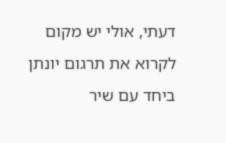דעתי, אולי יש מקום לקרוא את תרגום יונתן ביחד עם שיר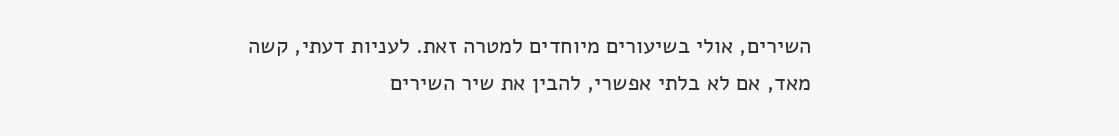השירים, אולי בשיעורים מיוחדים למטרה זאת. לעניות דעתי, קשה מאד, אם לא בלתי אפשרי, להבין את שיר השירים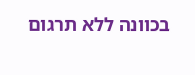בכוונה ללא תרגום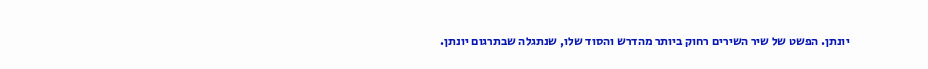יונתן. הפשט של שיר השירים רחוק ביותר מהדרש והסוד שלו, שנתגלה שבתרגום יונתן.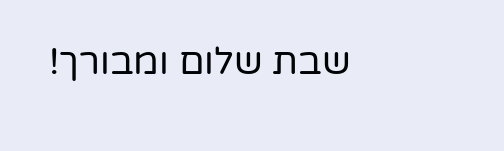שבת שלום ומבורך!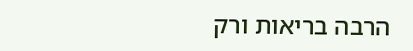הרבה בריאות ורק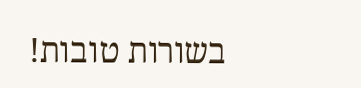בשורות טובות!